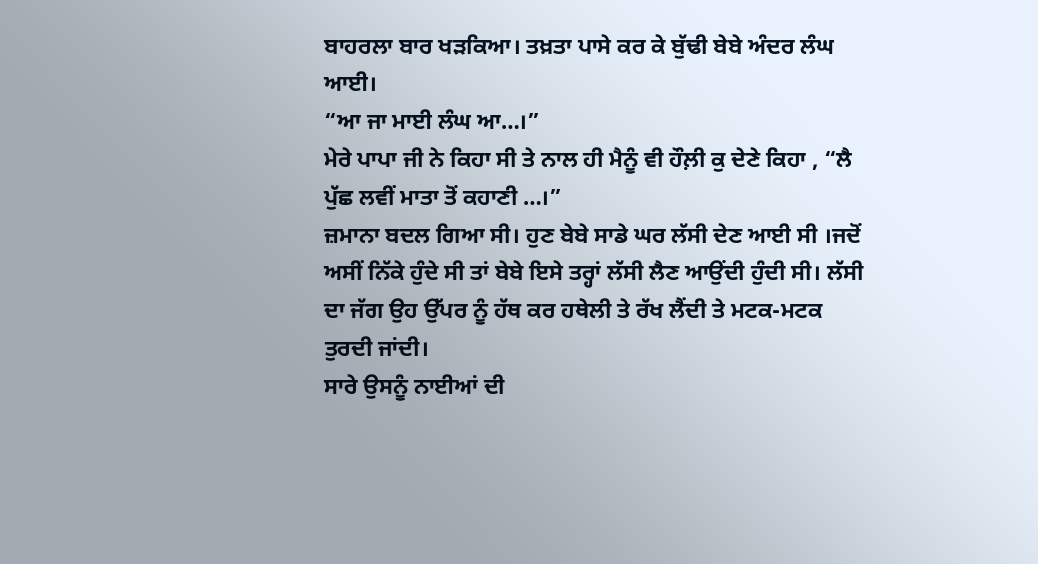ਬਾਹਰਲਾ ਬਾਰ ਖੜਕਿਆ। ਤਖ਼ਤਾ ਪਾਸੇ ਕਰ ਕੇ ਬੁੱਢੀ ਬੇਬੇ ਅੰਦਰ ਲੰਘ ਆਈ।
“ਆ ਜਾ ਮਾਈ ਲੰਘ ਆ…।”
ਮੇਰੇ ਪਾਪਾ ਜੀ ਨੇ ਕਿਹਾ ਸੀ ਤੇ ਨਾਲ ਹੀ ਮੈਨੂੰ ਵੀ ਹੌਲ਼ੀ ਕੁ ਦੇਣੇ ਕਿਹਾ , “ਲੈ ਪੁੱਛ ਲਵੀਂ ਮਾਤਾ ਤੋਂ ਕਹਾਣੀ …।”
ਜ਼ਮਾਨਾ ਬਦਲ ਗਿਆ ਸੀ। ਹੁਣ ਬੇਬੇ ਸਾਡੇ ਘਰ ਲੱਸੀ ਦੇਣ ਆਈ ਸੀ ।ਜਦੋਂ ਅਸੀਂ ਨਿੱਕੇ ਹੁੰਦੇ ਸੀ ਤਾਂ ਬੇਬੇ ਇਸੇ ਤਰ੍ਹਾਂ ਲੱਸੀ ਲੈਣ ਆਉਂਦੀ ਹੁੰਦੀ ਸੀ। ਲੱਸੀ ਦਾ ਜੱਗ ਉਹ ਉੱਪਰ ਨੂੰ ਹੱਥ ਕਰ ਹਥੇਲੀ ਤੇ ਰੱਖ ਲੈਂਦੀ ਤੇ ਮਟਕ-ਮਟਕ ਤੁਰਦੀ ਜਾਂਦੀ।
ਸਾਰੇ ਉਸਨੂੰ ਨਾਈਆਂ ਦੀ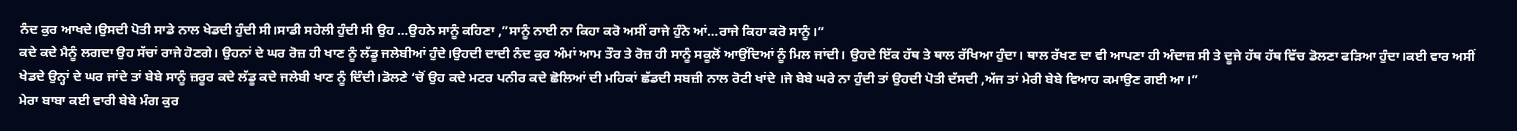ਨੰਦ ਕੁਰ ਆਖਦੇ।ਉਸਦੀ ਪੋਤੀ ਸਾਡੇ ਨਾਲ ਖੇਡਦੀ ਹੁੰਦੀ ਸੀ।ਸਾਡੀ ਸਹੇਲੀ ਹੁੰਦੀ ਸੀ ਉਹ …ਉਹਨੇ ਸਾਨੂੰ ਕਹਿਣਾ ,”ਸਾਨੂੰ ਨਾਈ ਨਾ ਕਿਹਾ ਕਰੋ ਅਸੀਂ ਰਾਜੇ ਹੁੰਨੇ ਆਂ…ਰਾਜੇ ਕਿਹਾ ਕਰੋ ਸਾਨੂੰ।”
ਕਦੇ ਕਦੇ ਮੈਨੂੰ ਲਗਦਾ ਉਹ ਸੱਚਾਂ ਰਾਜੇ ਹੋਣਗੇ। ਉਹਨਾਂ ਦੇ ਘਰ ਰੋਜ਼ ਹੀ ਖਾਣ ਨੂੰ ਲੱਡੂ ਜਲੇਬੀਆਂ ਹੁੰਦੇ।ਉਹਦੀ ਦਾਦੀ ਨੰਦ ਕੁਰ ਅੰਮਾਂ ਆਮ ਤੌਰ ਤੇ ਰੋਜ਼ ਹੀ ਸਾਨੂੰ ਸਕੂਲੋਂ ਆਉਂਦਿਆਂ ਨੂੰ ਮਿਲ ਜਾਂਦੀ। ਉਹਦੇ ਇੱਕ ਹੱਥ ਤੇ ਥਾਲ ਰੱਖਿਆ ਹੁੰਦਾ। ਥਾਲ ਰੱਖਣ ਦਾ ਵੀ ਆਪਣਾ ਹੀ ਅੰਦਾਜ਼ ਸੀ ਤੇ ਦੂਜੇ ਹੱਥ ਹੱਥ ਵਿੱਚ ਡੋਲਣਾ ਫੜਿਆ ਹੁੰਦਾ।ਕਈ ਵਾਰ ਅਸੀਂ ਖੇਡਦੇ ਉਨ੍ਹਾਂ ਦੇ ਘਰ ਜਾਂਦੇ ਤਾਂ ਬੇਬੇ ਸਾਨੂੰ ਜ਼ਰੂਰ ਕਦੇ ਲੱਡੂ ਕਦੇ ਜਲੇਬੀ ਖਾਣ ਨੂੰ ਦਿੰਦੀ।ਡੋਲਣੇ ‘ਚੋਂ ਉਹ ਕਦੇ ਮਟਰ ਪਨੀਰ ਕਦੇ ਛੋਲਿਆਂ ਦੀ ਮਹਿਕਾਂ ਛੱਡਦੀ ਸਬਜ਼ੀ ਨਾਲ ਰੋਟੀ ਖਾਂਦੇ ।ਜੇ ਬੇਬੇ ਘਰੇ ਨਾ ਹੁੰਦੀ ਤਾਂ ਉਹਦੀ ਪੋਤੀ ਦੱਸਦੀ ,ਅੱਜ ਤਾਂ ਮੇਰੀ ਬੇਬੇ ਵਿਆਹ ਕਮਾਉਣ ਗਈ ਆ।”
ਮੇਰਾ ਬਾਬਾ ਕਈ ਵਾਰੀ ਬੇਬੇ ਮੰਗ ਕੁਰ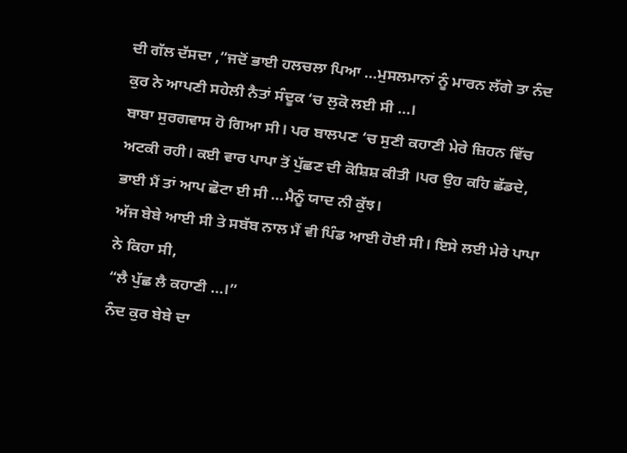ਦੀ ਗੱਲ ਦੱਸਦਾ ,”ਜਦੋਂ ਭਾਈ ਹਲਚਲਾ ਪਿਆ …ਮੁਸਲਮਾਨਾਂ ਨੂੰ ਮਾਰਨ ਲੱਗੇ ਤਾ ਨੰਦ ਕੁਰ ਨੇ ਆਪਣੀ ਸਹੇਲੀ ਨੈਤਾਂ ਸੰਦੂਕ ‘ਚ ਲੁਕੋ ਲਈ ਸੀ …।
ਬਾਬਾ ਸੁਰਗਵਾਸ ਹੋ ਗਿਆ ਸੀ। ਪਰ ਬਾਲਪਣ ‘ਚ ਸੁਣੀ ਕਹਾਣੀ ਮੇਰੇ ਜ਼ਿਹਨ ਵਿੱਚ ਅਟਕੀ ਰਹੀ। ਕਈ ਵਾਰ ਪਾਪਾ ਤੋਂ ਪੁੱਛਣ ਦੀ ਕੋਸ਼ਿਸ਼ ਕੀਤੀ ।ਪਰ ਉਹ ਕਹਿ ਛੱਡਦੇ,
ਭਾਈ ਮੈਂ ਤਾਂ ਆਪ ਛੋਟਾ ਈ ਸੀ …ਮੈਨੂੰ ਯਾਦ ਨੀ ਕੁੱਝ।
ਅੱਜ ਬੇਬੇ ਆਈ ਸੀ ਤੇ ਸਬੱਬ ਨਾਲ ਮੈਂ ਵੀ ਪਿੰਡ ਆਈ ਹੋਈ ਸੀ। ਇਸੇ ਲਈ ਮੇਰੇ ਪਾਪਾ ਨੇ ਕਿਹਾ ਸੀ,
“ਲੈ ਪੁੱਛ ਲੈ ਕਹਾਣੀ …।”
ਨੰਦ ਕੁਰ ਬੇਬੇ ਦਾ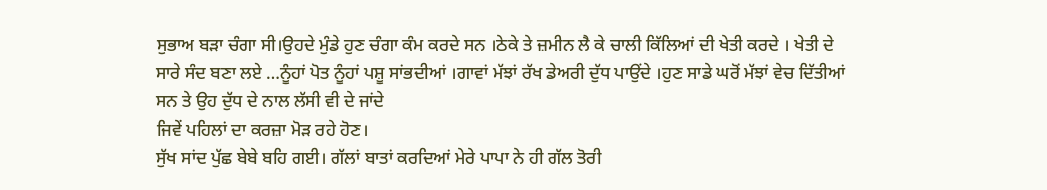ਸੁਭਾਅ ਬੜਾ ਚੰਗਾ ਸੀ।ਉਹਦੇ ਮੁੰਡੇ ਹੁਣ ਚੰਗਾ ਕੰਮ ਕਰਦੇ ਸਨ ।ਠੇਕੇ ਤੇ ਜ਼ਮੀਨ ਲੈ ਕੇ ਚਾਲੀ ਕਿੱਲਿਆਂ ਦੀ ਖੇਤੀ ਕਰਦੇ । ਖੇਤੀ ਦੇ ਸਾਰੇ ਸੰਦ ਬਣਾ ਲਏ …ਨੂੰਹਾਂ ਪੋਤ ਨੂੰਹਾਂ ਪਸ਼ੂ ਸਾਂਭਦੀਆਂ ।ਗਾਵਾਂ ਮੱਝਾਂ ਰੱਖ ਡੇਅਰੀ ਦੁੱਧ ਪਾਉਂਦੇ ।ਹੁਣ ਸਾਡੇ ਘਰੋਂ ਮੱਝਾਂ ਵੇਚ ਦਿੱਤੀਆਂ ਸਨ ਤੇ ਉਹ ਦੁੱਧ ਦੇ ਨਾਲ ਲੱਸੀ ਵੀ ਦੇ ਜਾਂਦੇ
ਜਿਵੇਂ ਪਹਿਲਾਂ ਦਾ ਕਰਜ਼ਾ ਮੋੜ ਰਹੇ ਹੋਣ।
ਸੁੱਖ ਸਾਂਦ ਪੁੱਛ ਬੇਬੇ ਬਹਿ ਗਈ। ਗੱਲਾਂ ਬਾਤਾਂ ਕਰਦਿਆਂ ਮੇਰੇ ਪਾਪਾ ਨੇ ਹੀ ਗੱਲ ਤੋਰੀ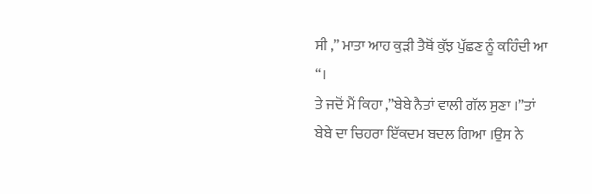ਸੀ ,” ਮਾਤਾ ਆਹ ਕੁੜੀ ਤੈਥੋਂ ਕੁੱਝ ਪੁੱਛਣ ਨੂੰ ਕਹਿੰਦੀ ਆ “।
ਤੇ ਜਦੋਂ ਮੈਂ ਕਿਹਾ ,”ਬੇਬੇ ਨੈਤਾਂ ਵਾਲੀ ਗੱਲ ਸੁਣਾ ।”ਤਾਂ ਬੇਬੇ ਦਾ ਚਿਹਰਾ ਇੱਕਦਮ ਬਦਲ ਗਿਆ ।ਉਸ ਨੇ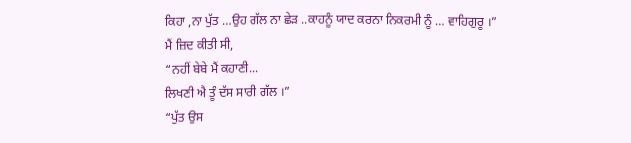ਕਿਹਾ ,ਨਾ ਪੁੱਤ …ਉਹ ਗੱਲ ਨਾ ਛੇੜ ..ਕਾਹਨੂੰ ਯਾਦ ਕਰਨਾ ਨਿਕਰਮੀ ਨੂੰ … ਵਾਹਿਗੁਰੂ ।”
ਮੈਂ ਜ਼ਿਦ ਕੀਤੀ ਸੀ,
“ਨਹੀਂ ਬੇਬੇ ਮੈਂ ਕਹਾਣੀ...
ਲਿਖਣੀ ਐ ਤੂੰ ਦੱਸ ਸਾਰੀ ਗੱਲ ।”
“ਪੁੱਤ ਉਸ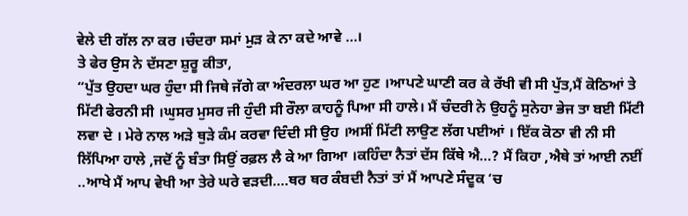ਵੇਲੇ ਦੀ ਗੱਲ ਨਾ ਕਰ ।ਚੰਦਰਾ ਸਮਾਂ ਮੁੜ ਕੇ ਨਾ ਕਦੇ ਆਵੇ …।
ਤੇ ਫੇਰ ਉਸ ਨੇ ਦੱਸਣਾ ਸ਼ੁਰੂ ਕੀਤਾ,
“ਪੁੱਤ ਉਹਦਾ ਘਰ ਹੁੰਦਾ ਸੀ ਜਿਥੇ ਜੱਗੇ ਕਾ ਅੰਦਰਲਾ ਘਰ ਆ ਹੁਣ ।ਆਪਣੇ ਘਾਣੀ ਕਰ ਕੇ ਰੱਖੀ ਵੀ ਸੀ ਪੁੱਤ,ਮੈਂ ਕੋਠਿਆਂ ਤੇ ਮਿੱਟੀ ਫੇਰਨੀ ਸੀ ।ਘੁਸਰ ਮੁਸਰ ਜੀ ਹੁੰਦੀ ਸੀ ਰੌਲਾ ਕਾਹਨੂੰ ਪਿਆ ਸੀ ਹਾਲੇ। ਮੈਂ ਚੰਦਰੀ ਨੇ ਉਹਨੂੰ ਸੁਨੇਹਾ ਭੇਜ ਤਾ ਬਈ ਮਿੱਟੀ ਲਵਾ ਦੇ । ਮੇਰੇ ਨਾਲ ਅੜੇ ਥੁੜੇ ਕੰਮ ਕਰਵਾ ਦਿੰਦੀ ਸੀ ਉਹ ।ਅਸੀਂ ਮਿੱਟੀ ਲਾਉਣ ਲੱਗ ਪਈਆਂ । ਇੱਕ ਕੋਠਾ ਵੀ ਨੀ ਸੀ ਲਿੱਪਿਆ ਹਾਲੇ ,ਜਦੋਂ ਨੂੰ ਬੰਤਾ ਸਿਉਂ ਰਫ਼ਲ ਲੈ ਕੇ ਆ ਗਿਆ ।ਕਹਿੰਦਾ ਨੈਤਾਂ ਦੱਸ ਕਿੱਥੇ ਐ…? ਮੈਂ ਕਿਹਾ ,ਐਥੇ ਤਾਂ ਆਈ ਨਈਂ ..ਆਖੇ ਮੈਂ ਆਪ ਵੇਖੀ ਆ ਤੇਰੇ ਘਰੇ ਵੜਦੀ….ਥਰ ਥਰ ਕੰਬਦੀ ਨੈਤਾਂ ਤਾਂ ਮੈਂ ਆਪਣੇ ਸੰਦੂਕ ‘ਚ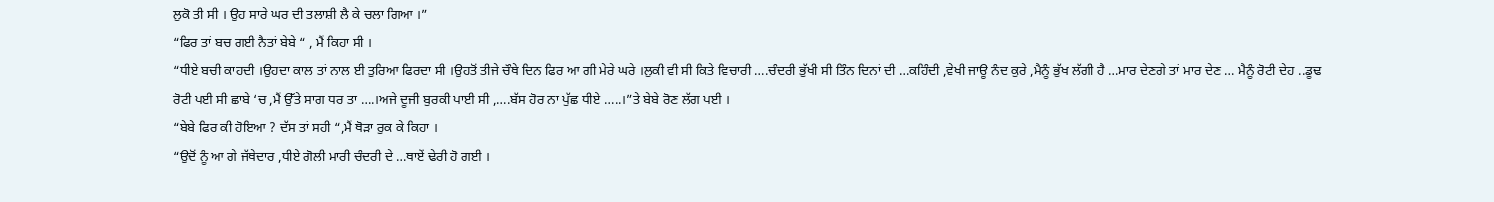ਲੁਕੋ ਤੀ ਸੀ । ਉਹ ਸਾਰੇ ਘਰ ਦੀ ਤਲਾਸ਼ੀ ਲੈ ਕੇ ਚਲਾ ਗਿਆ ।”
“ਫਿਰ ਤਾਂ ਬਚ ਗਈ ਨੈਤਾਂ ਬੇਬੇ “ , ਮੈਂ ਕਿਹਾ ਸੀ ।
“ਧੀਏ ਬਚੀ ਕਾਹਦੀ ।ਉਹਦਾ ਕਾਲ ਤਾਂ ਨਾਲ ਈ ਤੁਰਿਆ ਫਿਰਦਾ ਸੀ ।ਉਹਤੋਂ ਤੀਜੇ ਚੌਥੇ ਦਿਨ ਫਿਰ ਆ ਗੀ ਮੇਰੇ ਘਰੇ ।ਲੁਕੀ ਵੀ ਸੀ ਕਿਤੇ ਵਿਚਾਰੀ ….ਚੰਦਰੀ ਭੁੱਖੀ ਸੀ ਤਿੰਨ ਦਿਨਾਂ ਦੀ …ਕਹਿੰਦੀ ,ਵੇਖੀ ਜਾਊ ਨੰਦ ਕੁਰੇ ,ਮੈਨੂੰ ਭੁੱਖ ਲੱਗੀ ਹੈ …ਮਾਰ ਦੇਣਗੇ ਤਾਂ ਮਾਰ ਦੇਣ … ਮੈਨੂੰ ਰੋਟੀ ਦੇਹ ..ਡੂਢ ਰੋਟੀ ਪਈ ਸੀ ਛਾਬੇ ‘ਚ ,ਮੈਂ ਉੱਤੇ ਸਾਗ ਧਰ ਤਾ ….।ਅਜੇ ਦੂਜੀ ਬੁਰਕੀ ਪਾਈ ਸੀ ,….ਬੱਸ ਹੋਰ ਨਾ ਪੁੱਛ ਧੀਏ …..।”ਤੇ ਬੇਬੇ ਰੋਣ ਲੱਗ ਪਈ ।
“ਬੇਬੇ ਫਿਰ ਕੀ ਹੋਇਆ ? ਦੱਸ ਤਾਂ ਸਹੀ “,ਮੈਂ ਥੋੜਾ ਰੁਕ ਕੇ ਕਿਹਾ ।
“ਉਦੋਂ ਨੂੰ ਆ ਗੇ ਜੱਥੇਦਾਰ ,ਧੀਏ ਗੋਲੀ ਮਾਰੀ ਚੰਦਰੀ ਦੇ …ਥਾਏਂ ਢੇਰੀ ਹੋ ਗਈ ।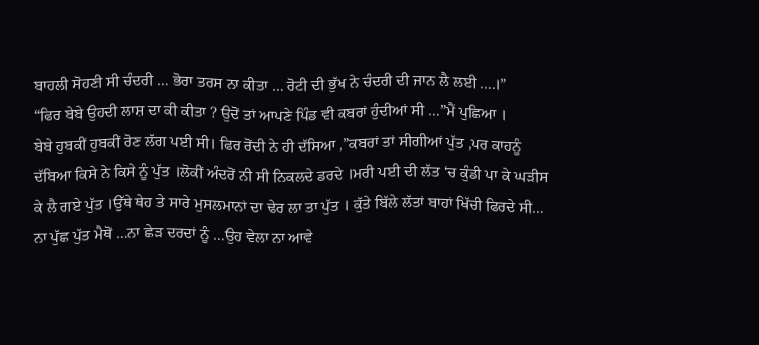ਬਾਹਲੀ ਸੋਹਣੀ ਸੀ ਚੰਦਰੀ … ਭੋਰਾ ਤਰਸ ਨਾ ਕੀਤਾ … ਰੋਟੀ ਦੀ ਭੁੱਖ ਨੇ ਚੰਦਰੀ ਦੀ ਜਾਨ ਲੈ ਲਈ ….।”
“ਫਿਰ ਬੇਬੇ ਉਹਦੀ ਲਾਸ਼ ਦਾ ਕੀ ਕੀਤਾ ? ਉਦੋਂ ਤਾਂ ਆਪਣੇ ਪਿੰਡ ਵੀ ਕਬਰਾਂ ਹੁੰਦੀਆਂ ਸੀ …”ਮੈਂ ਪੁਛਿਆ ।
ਬੇਬੇ ਹੁਬਕੀਂ ਹੁਬਕੀਂ ਰੋਣ ਲੱਗ ਪਈ ਸੀ। ਫਿਰ ਰੋਂਦੀ ਨੇ ਹੀ ਦੱਸਿਆ ,”ਕਬਰਾਂ ਤਾਂ ਸੀਗੀਆਂ ਪੁੱਤ ,ਪਰ ਕਾਹਨੂੰ ਦੱਬਿਆ ਕਿਸੇ ਨੇ ਕਿਸੇ ਨੂੰ ਪੁੱਤ ।ਲੋਕੀਂ ਅੰਦਰੋਂ ਨੀ ਸੀ ਨਿਕਲਦੇ ਡਰਦੇ ।ਮਰੀ ਪਈ ਦੀ ਲੱਤ ‘ਚ ਕੁੰਡੀ ਪਾ ਕੇ ਘੜੀਸ ਕੇ ਲੈ ਗਏ ਪੁੱਤ ।ਉੱਥੇ ਥੇਹ ਤੇ ਸਾਰੇ ਮੁਸਲਮਾਨਾਂ ਦਾ ਢੇਰ ਲਾ ਤਾ ਪੁੱਤ । ਕੁੱਤੇ ਬਿੱਲੇ ਲੱਤਾਂ ਬਾਹਾਂ ਖਿੱਚੀ ਫਿਰਦੇ ਸੀ… ਨਾ ਪੁੱਛ ਪੁੱਤ ਮੈਥੋਂ …ਨਾ ਛੇੜ ਦਰਦਾਂ ਨੂੰ …ਉਹ ਵੇਲਾ ਨਾ ਆਵੇ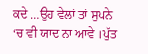ਕਦੇ …ਉਹ ਵੇਲਾਂ ਤਾਂ ਸੁਪਨੇ ‘ਚ ਵੀ ਯਾਦ ਨਾ ਆਵੇ ।ਪੁੱਤ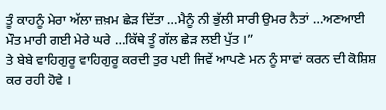ਤੂੰ ਕਾਹਨੂੰ ਮੇਰਾ ਅੱਲਾ ਜ਼ਖ਼ਮ ਛੇੜ ਦਿੱਤਾ …ਮੈਨੂੰ ਨੀ ਭੁੱਲੀ ਸਾਰੀ ਉਮਰ ਨੈਤਾਂ …ਅਣਆਈ ਮੌਤ ਮਾਰੀ ਗਈ ਮੇਰੇ ਘਰੇ …ਕਿੱਥੇ ਤੂੰ ਗੱਲ ਛੇੜ ਲਈ ਪੁੱਤ ।”
ਤੇ ਬੇਬੇ ਵਾਹਿਗੁਰੂ ਵਾਹਿਗੁਰੂ ਕਰਦੀ ਤੁਰ ਪਈ ਜਿਵੇਂ ਆਪਣੇ ਮਨ ਨੂੰ ਸਾਵਾਂ ਕਰਨ ਦੀ ਕੋਸ਼ਿਸ਼ ਕਰ ਰਹੀ ਹੋਵੇ ।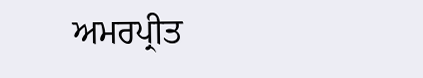ਅਮਰਪ੍ਰੀਤ